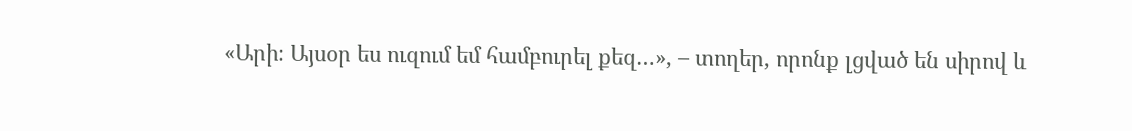«Արի։ Այսօր ես ուզում եմ համբուրել քեզ…», – տողեր, որոնք լցված են սիրով և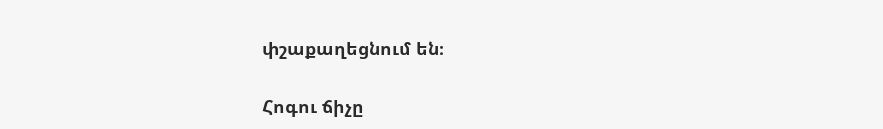փշաքաղեցնում են։

Հոգու ճիչը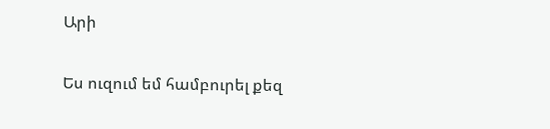Արի

Ես ուզում եմ համբուրել քեզ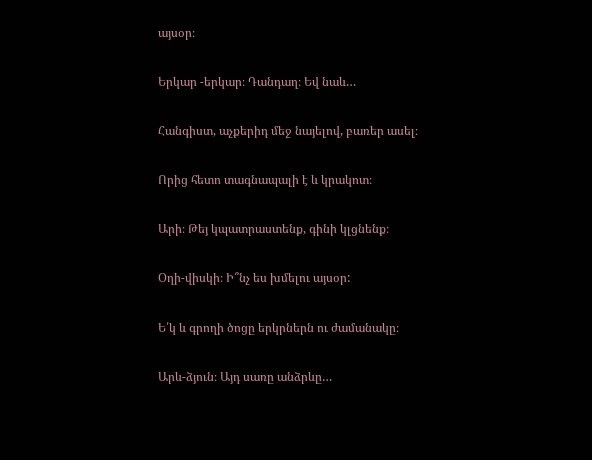այսօր։

Երկար -երկար։ Դանդաղ։ Եվ նաև…

Հանգիստ, աչքերիդ մեջ նայելով, բառեր ասել։

Որից հետո տագնապալի է և կրակոտ։

Արի։ Թեյ կպատրաստենք, գինի կլցնենք։

Օղի-վիսկի։ Ի՞նչ ես խմելու այսօր:

Ե՛կ և գրողի ծոցը երկրներն ու ժամանակը։

Արև-ձյուն։ Այդ սառը անձրևը…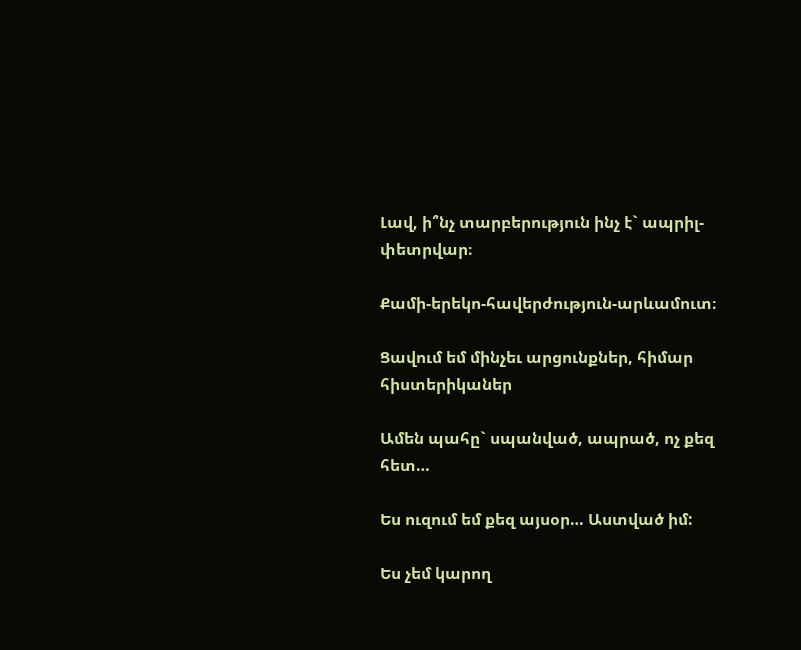Լավ, ի՞նչ տարբերություն ինչ է` ապրիլ-փետրվար։

Քամի-երեկո-հավերժություն-արևամուտ։

Ցավում եմ մինչեւ արցունքներ, հիմար հիստերիկաներ

Ամեն պահը` սպանված, ապրած, ոչ քեզ հետ…

Ես ուզում եմ քեզ այսօր… Աստված իմ:

Ես չեմ կարող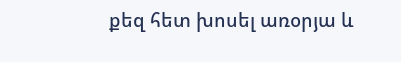քեզ հետ խոսել առօրյա և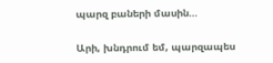պարզ բաների մասին…

Արի, խնդրում եմ, պարզապես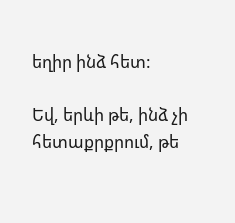եղիր ինձ հետ:

Եվ, երևի թե, ինձ չի հետաքրքրում, թե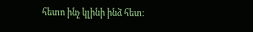հետո ինչ կլինի ինձ հետ։